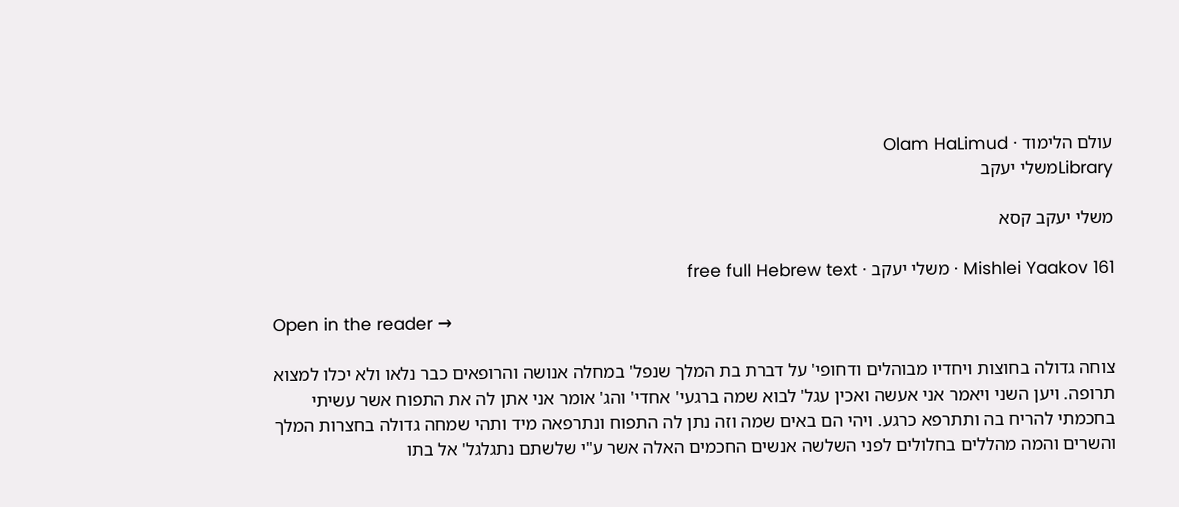עולם הלימוד · Olam HaLimud
Libraryמשלי יעקב

משלי יעקב קסא

Mishlei Yaakov 161 · משלי יעקב · free full Hebrew text

Open in the reader →

צוחה גדולה בחוצות ויחדיו מבוהלים ודחופי' על דברת בת המלך שנפל' במחלה אנושה והרופאים כבר נלאו ולא יכלו למצוא תרופה. ויען השני ויאמר אני אעשה ואכין עגל' לבוא שמה ברגעי' אחדי' והג' אומר אני אתן לה את התפוח אשר עשיתי בחכמתי להריח בה ותתרפא כרגע. ויהי הם באים שמה וזה נתן לה התפוח ונתרפאה מיד ותהי שמחה גדולה בחצרות המלך והשרים והמה מהללים בחלולים לפני השלשה אנשים החכמים האלה אשר ע"י שלשתם נתגלגל' אל בתו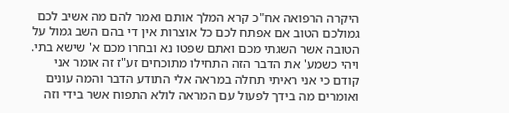היקרה הרפואה אח"כ קרא המלך אותם ואמר להם מה אשיב לכם גמולכם הטוב אם אפתח לכם כל אוצרות אין די בהם השב גמול על הטובה אשר השגתי מכם ואתם שפטו נא ובחרו מכם א' שישא בתי. ויהי כשמע' את הדבר הזה התחילו מתוכחים זע"ז זה אומר אני קודם כי אני ראיתי תחלה במראה אלי התודע הדבר והמה עונים ואומרים מה בידך לפעול עם המראה לולא התפוח אשר בידי וזה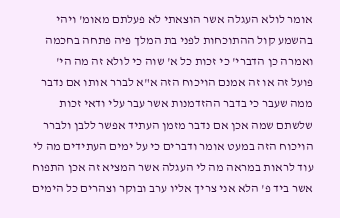אומר לולא העגלה אשר הוצאתי לא פעלתם מאומ' ויהי בהשמע קול ההתוכחות לפני בת המלך פיה פתחה בחכמה ואמרה כן הדברי' כי זכות כל א' שוה כי לולא זה מה הי' פועל זה או זה אמנם הויכוח הזה א"א לברר אותו אם נדבר ממה שעבר כי בדבר ההזדמנות אשר עבר עלי ודאי זכות שלשתם שמה אכן אם נדבר מזמן העתיד אפשר ללבן ולברר הויכוח הזה במעט אומר ודברים כי על ימים העתידים מה לי עוד לראות במראה מה לי העגלה אשר המציא זה אכן התפוח אשר ביד פ' הלא אני צריך אליו ערב ובוקר וצהרים כל הימים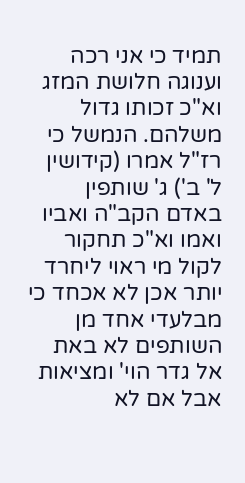תמיד כי אני רכה וענוגה חלושת המזג וא"כ זכותו גדול משלהם. הנמשל כי רז"ל אמרו (קידושין ל' ב') ג' שותפין באדם הקב"ה ואביו ואמו וא"כ תחקור לקול מי ראוי ליחרד יותר אכן לא אכחד כי מבלעדי אחד מן השותפים לא באת אל גדר הוי' ומציאות אבל אם לא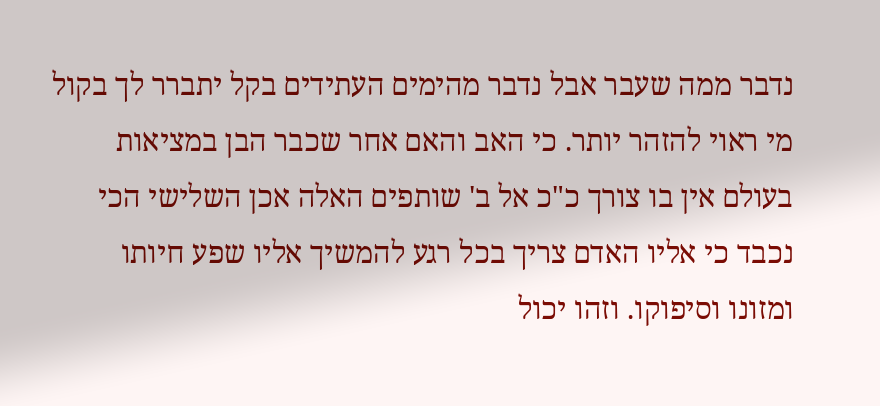נדבר ממה שעבר אבל נדבר מהימים העתידים בקל יתברר לך בקול מי ראוי להזהר יותר. כי האב והאם אחר שכבר הבן במציאות בעולם אין בו צורך כ"כ אל ב' שותפים האלה אכן השלישי הכי נכבד כי אליו האדם צריך בכל רגע להמשיך אליו שפע חיותו ומזונו וסיפוקו. וזהו יכול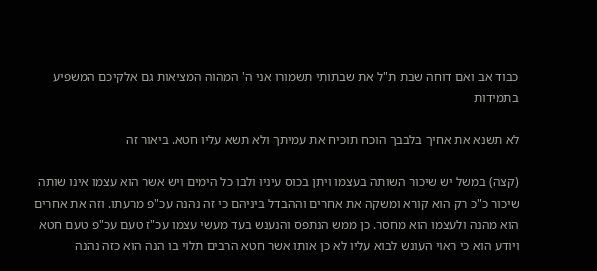כבוד אב ואם דוחה שבת ת"ל את שבתותי תשמורו אני ה' המהוה המציאות גם אלקיכם המשפיע בתמידות

לא תשנא את אחיך בלבבך הוכח תוכיח את עמיתך ולא תשא עליו חטא. ביאור זה

(קצה) במשל יש שיכור השותה בעצמו ויתן בכוס עיניו ולבו כל הימים ויש אשר הוא עצמו אינו שותה שיכור כ"כ רק הוא קורא ומשקה את אחרים וההבדל ביניהם כי זה נהנה עכ"פ מרעתו. וזה את אחרים הוא מהנה ולעצמו הוא מחסר. כן ממש הנתפס והנענש בעד מעשי עצמו עכ"ז טעם עכ"פ טעם חטא ויודע הוא כי ראוי העונש לבוא עליו לא כן אותו אשר חטא הרבים תלוי בו הנה הוא כזה נהנה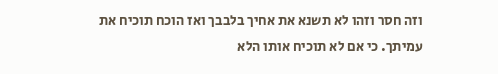וזה חסר וזהו לא תשנא את אחיך בלבבך ואז הוכח תוכיח את עמיתך. כי אם לא תוכיח אותו הלא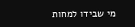מי שבידו למחות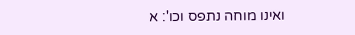ואינו מוחה נתפס וכו': א